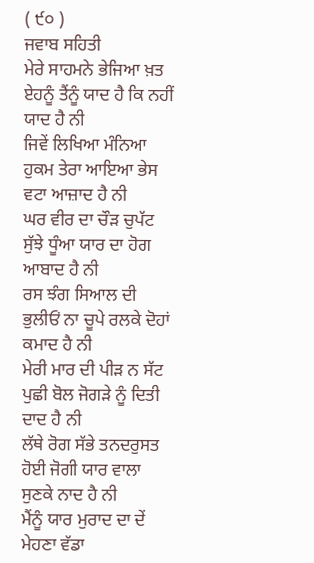( ੯੦ )
ਜਵਾਬ ਸਹਿਤੀ
ਮੇਰੇ ਸਾਹਮਨੇ ਭੇਜਿਆ ਖ਼ਤ ਏਹਨੂੰ ਤੈਂਨੂੰ ਯਾਦ ਹੈ ਕਿ ਨਹੀਂ ਯਾਦ ਹੈ ਨੀ
ਜਿਵੇਂ ਲਿਖਿਆ ਮੰਨਿਆ ਹੁਕਮ ਤੇਰਾ ਆਇਆ ਭੇਸ ਵਟਾ ਆਜ਼ਾਦ ਹੈ ਨੀ
ਘਰ ਵੀਰ ਦਾ ਚੌੜ ਚੁਪੱਟ ਸੁੱਝੇ ਧੂੰਆ ਯਾਰ ਦਾ ਹੋਗ ਆਬਾਦ ਹੈ ਨੀ
ਰਸ ਝੰਗ ਸਿਆਲ ਦੀ ਭੁਲੀਓਂ ਨਾ ਚੂਪੇ ਰਲਕੇ ਦੋਹਾਂ ਕਮਾਦ ਹੈ ਨੀ
ਮੇਰੀ ਮਾਰ ਦੀ ਪੀੜ ਨ ਸੱਟ ਪੁਛੀ ਬੋਲ ਜੋਗੜੇ ਨੂੰ ਦਿਤੀ ਦਾਦ ਹੈ ਨੀ
ਲੱਥੇ ਰੋਗ ਸੱਭੇ ਤਨਦਰੁਸਤ ਹੋਈ ਜੋਗੀ ਯਾਰ ਵਾਲਾ ਸੁਣਕੇ ਨਾਦ ਹੈ ਨੀ
ਮੈਂਨੂੰ ਯਾਰ ਮੁਰਾਦ ਦਾ ਦੇਂ ਮੇਹਣਾ ਵੱਡਾ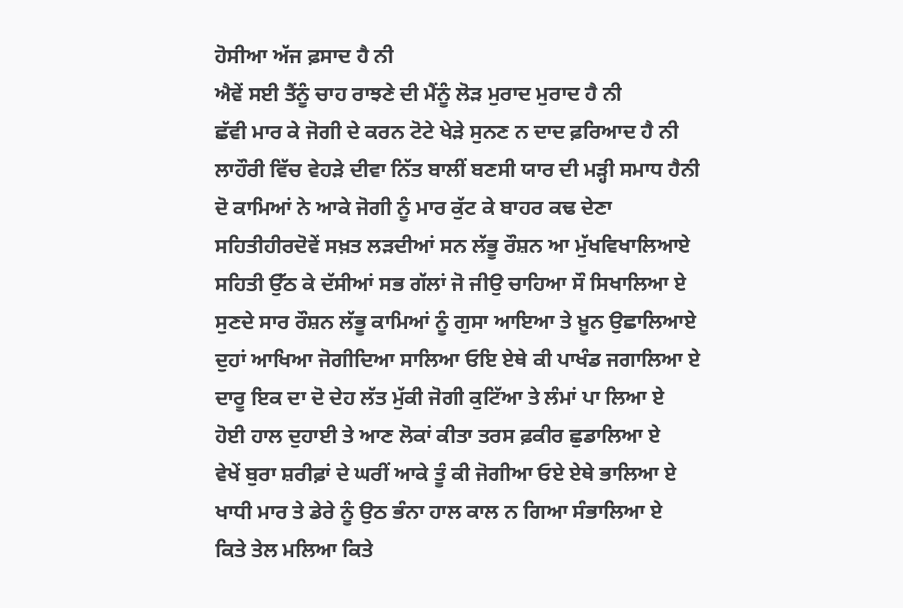ਹੋਸੀਆ ਅੱਜ ਫ਼ਸਾਦ ਹੈ ਨੀ
ਐਵੇਂ ਸਈ ਤੈਂਨੂੰ ਚਾਹ ਰਾਝਣੇ ਦੀ ਮੈਂਨੂੰ ਲੋੜ ਮੁਰਾਦ ਮੁਰਾਦ ਹੈ ਨੀ
ਛੱਵੀ ਮਾਰ ਕੇ ਜੋਗੀ ਦੇ ਕਰਨ ਟੋਟੇ ਖੇੜੇ ਸੁਨਣ ਨ ਦਾਦ ਫ਼ਰਿਆਦ ਹੈ ਨੀ
ਲਾਹੌਰੀ ਵਿੱਚ ਵੇਹੜੇ ਦੀਵਾ ਨਿੱਤ ਬਾਲੀਂ ਬਣਸੀ ਯਾਰ ਦੀ ਮੜ੍ਹੀ ਸਮਾਧ ਹੈਨੀ
ਦੋ ਕਾਮਿਆਂ ਨੇ ਆਕੇ ਜੋਗੀ ਨੂੰ ਮਾਰ ਕੁੱਟ ਕੇ ਬਾਹਰ ਕਢ ਦੇਣਾ
ਸਹਿਤੀਹੀਰਦੋਵੇਂ ਸਖ਼ਤ ਲੜਦੀਆਂ ਸਨ ਲੱਭੂ ਰੌਸ਼ਨ ਆ ਮੁੱਖਵਿਖਾਲਿਆਏ
ਸਹਿਤੀ ਉੱਠ ਕੇ ਦੱਸੀਆਂ ਸਭ ਗੱਲਾਂ ਜੋ ਜੀਉ ਚਾਹਿਆ ਸੌ ਸਿਖਾਲਿਆ ਏ
ਸੁਣਦੇ ਸਾਰ ਰੌਸ਼ਨ ਲੱਭੂ ਕਾਮਿਆਂ ਨੂੰ ਗੁਸਾ ਆਇਆ ਤੇ ਖ਼ੂਨ ਉਛਾਲਿਆਏ
ਦੁਹਾਂ ਆਖਿਆ ਜੋਗੀਦਿਆ ਸਾਲਿਆ ਓਇ ਏਥੇ ਕੀ ਪਾਖੰਡ ਜਗਾਲਿਆ ਏ
ਦਾਰੂ ਇਕ ਦਾ ਦੋ ਦੇਹ ਲੱਤ ਮੁੱਕੀ ਜੋਗੀ ਕੁਟਿੱਆ ਤੇ ਲੰਮਾਂ ਪਾ ਲਿਆ ਏ
ਹੋਈ ਹਾਲ ਦੁਹਾਈ ਤੇ ਆਣ ਲੋਕਾਂ ਕੀਤਾ ਤਰਸ ਫ਼ਕੀਰ ਛੁਡਾਲਿਆ ਏ
ਵੇਖੇਂ ਬੁਰਾ ਸ਼ਰੀਫ਼ਾਂ ਦੇ ਘਰੀਂ ਆਕੇ ਤੂੰ ਕੀ ਜੋਗੀਆ ਓਏ ਏਥੇ ਭਾਲਿਆ ਏ
ਖਾਧੀ ਮਾਰ ਤੇ ਡੇਰੇ ਨੂੰ ਉਠ ਭੰਨਾ ਹਾਲ ਕਾਲ ਨ ਗਿਆ ਸੰਭਾਲਿਆ ਏ
ਕਿਤੇ ਤੇਲ ਮਲਿਆ ਕਿਤੇ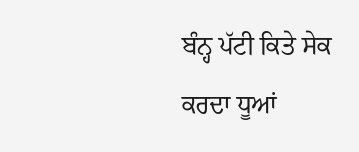ਬੰਨ੍ਹ ਪੱਟੀ ਕਿਤੇ ਸੇਕ ਕਰਦਾ ਧੂਆਂ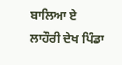ਬਾਲਿਆ ਏ
ਲਾਹੌਰੀ ਦੇਖ ਪਿੰਡਾ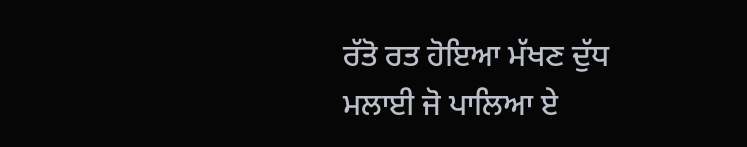ਰੱਤੋ ਰਤ ਹੋਇਆ ਮੱਖਣ ਦੁੱਧ ਮਲਾਈ ਜੋ ਪਾਲਿਆ ਏ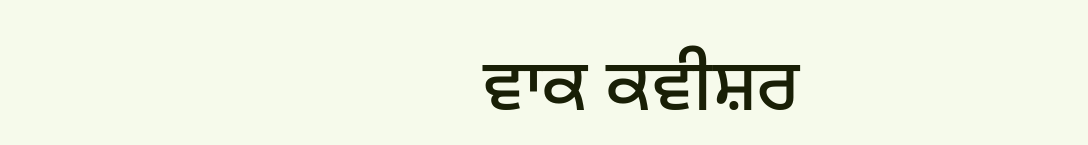ਵਾਕ ਕਵੀਸ਼ਰ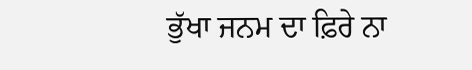ਭੁੱਖਾ ਜਨਮ ਦਾ ਫ਼ਿਰੇ ਨਾ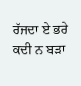ਰੱਜਦਾ ਏ ਭਰੇ ਕਦੀ ਨ ਬੜਾ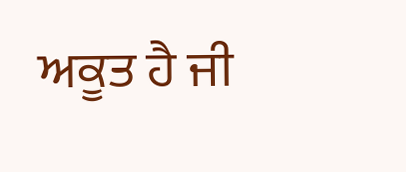ਅਕੂਤ ਹੈ ਜੀ